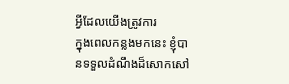អ្វីដែលយើងត្រូវការ
ក្នុងពេលកន្លងមកនេះ ខ្ញុំបានទទួលដំណឹងដ៏សោកសៅ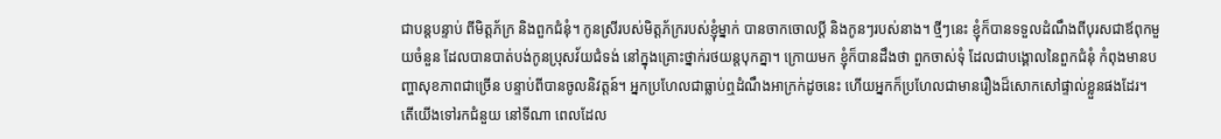ជាបន្តបន្ទាប់ ពីមិត្តភ័ក្រ និងពួកជំនុំ។ កូនស្រីរបស់មិត្តភ័ក្ររបស់ខ្ញុំម្នាក់ បានចាកចោលប្តី និងកូនៗរបស់នាង។ ថ្មីៗនេះ ខ្ញុំក៏បានទទួលដំណឹងពីបុរសជាឪពុកមួយចំនួន ដែលបានបាត់បង់កូនប្រុសវ័យជំទង់ នៅក្នុងគ្រោះថ្នាក់រថយន្តបុកគ្នា។ ក្រោយមក ខ្ញុំក៏បានដឹងថា ពួកចាស់ទុំ ដែលជាបង្គោលនៃពួកជំនុំ កំពុងមានបញ្ហាសុខភាពជាច្រើន បន្ទាប់ពីបានចូលនិវត្តន៍។ អ្នកប្រហែលជាធ្លាប់ឮដំណឹងអាក្រក់ដូចនេះ ហើយអ្នកក៏ប្រហែលជាមានរឿងដ៏សោកសៅផ្ទាល់ខ្លួនផងដែរ។
តើយើងទៅរកជំនួយ នៅទីណា ពេលដែល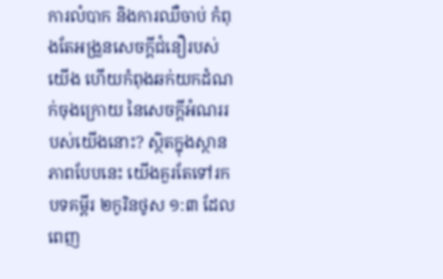ការលំបាក និងការឈឺចាប់ កំពុងតែអង្រួនសេចក្តីជំនឿរបស់យើង ហើយកំពុងឆក់យកដំណក់ចុងក្រោយ នៃសេចក្តីអំណររបស់យើងនោះ? ស្ថិតក្នុងស្ថានភាពបែបនេះ យើងគួរតែទៅរកបទគម្ពីរ ២កូរិនថូស ១:៣ ដែលពេញ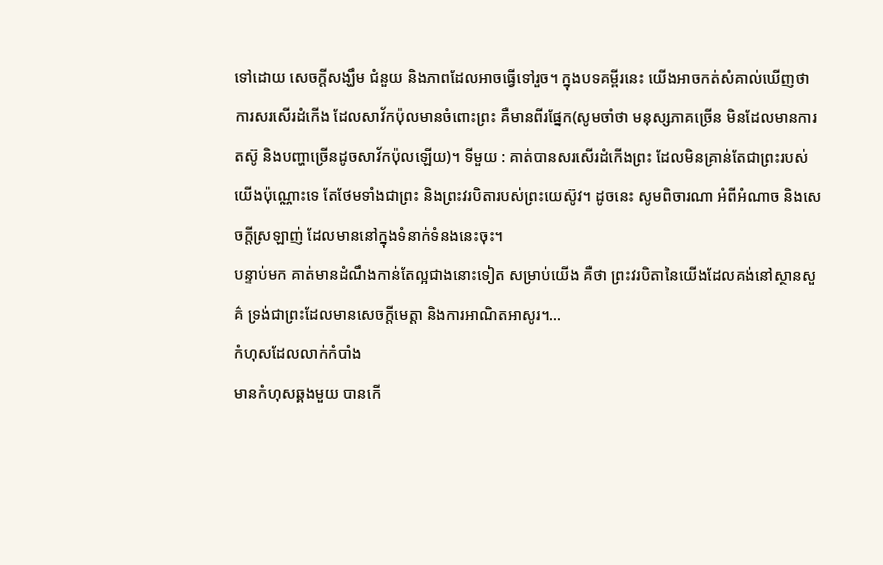ទៅដោយ សេចក្តីសង្ឃឹម ជំនួយ និងភាពដែលអាចធ្វើទៅរួច។ ក្នុងបទគម្ពីរនេះ យើងអាចកត់សំគាល់ឃើញថា ការសរសើរដំកើង ដែលសាវ័កប៉ុលមានចំពោះព្រះ គឺមានពីរផ្នែក(សូមចាំថា មនុស្សភាគច្រើន មិនដែលមានការតស៊ូ និងបញ្ហាច្រើនដូចសាវ័កប៉ុលឡើយ)។ ទីមួយ : គាត់បានសរសើរដំកើងព្រះ ដែលមិនគ្រាន់តែជាព្រះរបស់យើងប៉ុណ្ណោះទេ តែថែមទាំងជាព្រះ និងព្រះវរបិតារបស់ព្រះយេស៊ូវ។ ដូចនេះ សូមពិចារណា អំពីអំណាច និងសេចក្តីស្រឡាញ់ ដែលមាននៅក្នុងទំនាក់ទំនងនេះចុះ។
បន្ទាប់មក គាត់មានដំណឹងកាន់តែល្អជាងនោះទៀត សម្រាប់យើង គឺថា ព្រះវរបិតានៃយើងដែលគង់នៅស្ថានសួគ៌ ទ្រង់ជាព្រះដែលមានសេចក្តីមេត្តា និងការអាណិតអាសូរ។…
កំហុសដែលលាក់កំបាំង
មានកំហុសឆ្គងមួយ បានកើ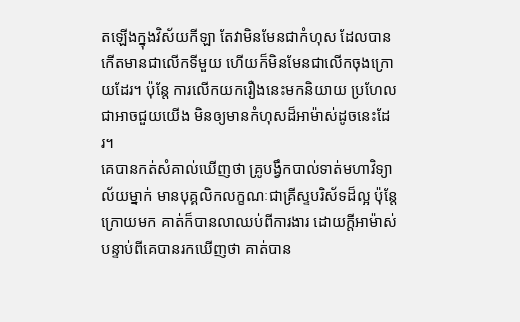តឡើងក្នុងវិស័យកីឡា តែវាមិនមែនជាកំហុស ដែលបានកើតមានជាលើកទីមួយ ហើយក៏មិនមែនជាលើកចុងក្រោយដែរ។ ប៉ុន្តែ ការលើកយករឿងនេះមកនិយាយ ប្រហែលជាអាចជួយយើង មិនឲ្យមានកំហុសដ៏អាម៉ាស់ដូចនេះដែរ។
គេបានកត់សំគាល់ឃើញថា គ្រូបង្វឹកបាល់ទាត់មហាវិទ្យាល័យម្នាក់ មានបុគ្គលិកលក្ខណៈជាគ្រីស្ទបរិស័ទដ៏ល្អ ប៉ុន្តែ ក្រោយមក គាត់ក៏បានលាឈប់ពីការងារ ដោយក្តីអាម៉ាស់ បន្ទាប់ពីគេបានរកឃើញថា គាត់បាន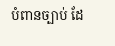បំពានច្បាប់ ដែ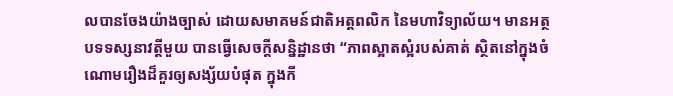លបានចែងយ៉ាងច្បាស់ ដោយសមាគមន៍ជាតិអត្តពលិក នៃមហាវិទ្យាល័យ។ មានអត្ថបទទស្សនាវត្តីមួយ បានធ្វើសេចក្តីសន្និដ្ឋានថា “ភាពស្អាតស្អំរបស់គាត់ ស្ថិតនៅក្នុងចំណោមរឿងដ៏គួរឲ្យសង្ស័យបំផុត ក្នុងកី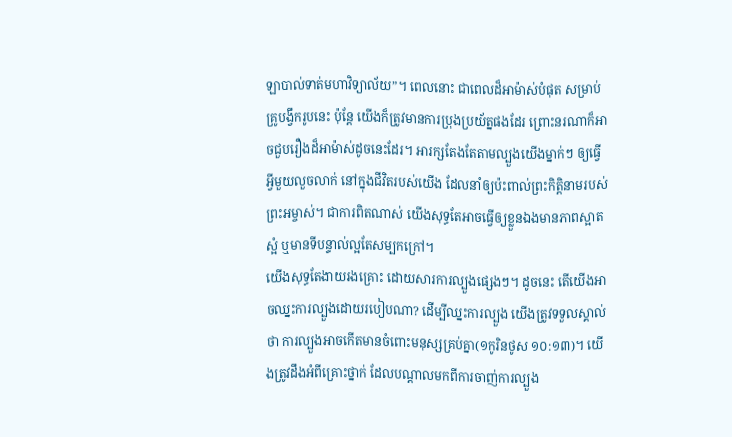ឡាបាល់ទាត់មហាវិទ្យាល័យ”។ ពេលនោះ ជាពេលដ៏អាម៉ាស់បំផុត សម្រាប់គ្រូបង្វឹករូបនេះ ប៉ុន្តែ យើងក៏ត្រូវមានការប្រុងប្រយ័ត្នផងដែរ ព្រោះនរណាក៏អាចជួបរឿងដ៏អាម៉ាស់ដូចនេះដែរ។ អារក្សតែងតែតាមល្បួងយើងម្នាក់ៗ ឲ្យធ្វើអ្វីមួយលួចលាក់ នៅក្នុងជីវិតរបស់យើង ដែលនាំឲ្យប៉ះពាល់ព្រះកិត្តិនាមរបស់ព្រះអម្ចាស់។ ជាការពិតណាស់ យើងសុទ្ធតែអាចធ្វើឲ្យខ្លួនឯងមានភាពស្អាតស្អំ ឬមានទីបន្ទាល់ល្អតែសម្បកក្រៅ។
យើងសុទ្ធតែងាយរងគ្រោះ ដោយសារការល្បួងផ្សេងៗ។ ដូចនេះ តើយើងអាចឈ្នះការល្បួងដោយរបៀបណា? ដើម្បីឈ្នះការល្បួង យើងត្រូវទទួលស្គាល់ថា ការល្បួងអាចកើតមានចំពោះមនុស្សគ្រប់គ្នា(១កូរិនថូស ១០:១៣)។ យើងត្រូវដឹងអំពីគ្រោះថ្នាក់ ដែលបណ្តាលមកពីការចាញ់ការល្បួង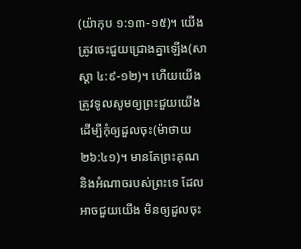(យ៉ាកុប ១:១៣-១៥)។ យើងត្រូវចេះជួយជ្រោងគ្នាឡើង(សាស្តា ៤:៩-១២)។ ហើយយើងត្រូវទូលសូមឲ្យព្រះជួយយើង ដើម្បីកុំឲ្យដួលចុះ(ម៉ាថាយ ២៦:៤១)។ មានតែព្រះគុណ និងអំណាចរបស់ព្រះទេ ដែលអាចជួយយើង មិនឲ្យដួលចុះ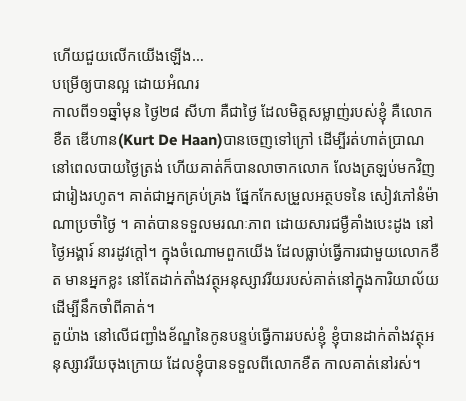ហើយជួយលើកយើងឡើង…
បម្រើឲ្យបានល្អ ដោយអំណរ
កាលពី១១ឆ្នាំមុន ថ្ងៃ២៨ សីហា គឺជាថ្ងៃ ដែលមិត្តសម្លាញ់របស់ខ្ញុំ គឺលោក ខឺត ឌើហាន(Kurt De Haan)បានចេញទៅក្រៅ ដើម្បីរត់ហាត់ប្រាណ នៅពេលបាយថ្ងៃត្រង់ ហើយគាត់ក៏បានលាចាកលោក លែងត្រឡប់មកវិញ ជារៀងរហូត។ គាត់ជាអ្នកគ្រប់គ្រង ផ្នែកកែសម្រួលអត្ថបទនៃ សៀវភៅនំម៉ាណាប្រចាំថ្ងៃ ។ គាត់បានទទួលមរណៈភាព ដោយសារជម្ងឺគាំងបេះដូង នៅថ្ងៃអង្គារ៍ នារដូវក្តៅ។ ក្នុងចំណោមពួកយើង ដែលធ្លាប់ធ្វើការជាមួយលោកខឺត មានអ្នកខ្លះ នៅតែដាក់តាំងវត្ថុអនុស្សាវរីយរបស់គាត់នៅក្នុងការិយាល័យ ដើម្បីនឹកចាំពីគាត់។
តួយ៉ាង នៅលើជញ្ជាំងខ័ណ្ឌនៃកូនបន្ទប់ធ្វើការរបស់ខ្ញុំ ខ្ញុំបានដាក់តាំងវត្ថុអនុស្សាវរីយចុងក្រោយ ដែលខ្ញុំបានទទួលពីលោកខឺត កាលគាត់នៅរស់។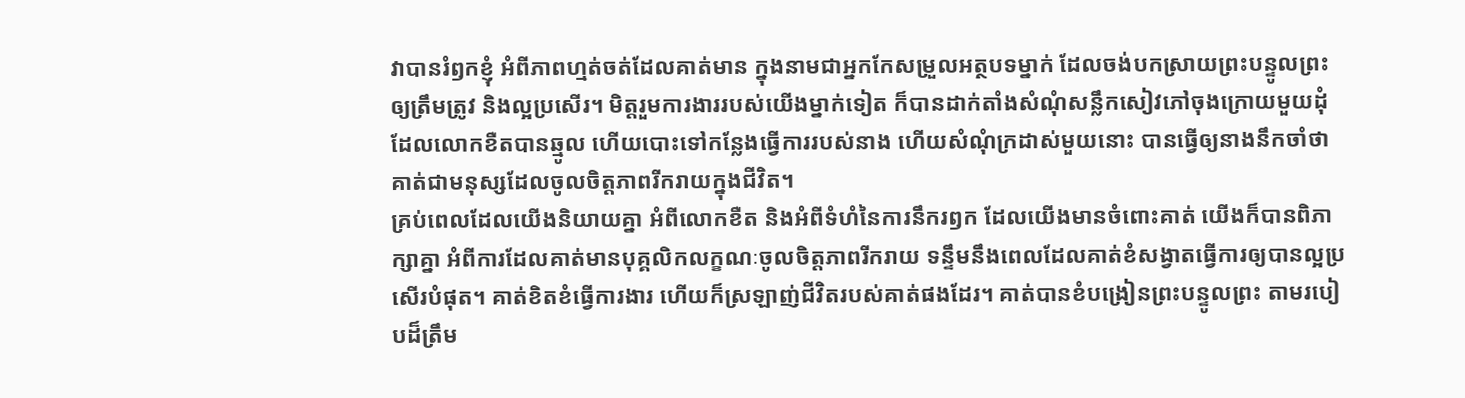វាបានរំឭកខ្ញុំ អំពីភាពហ្មត់ចត់ដែលគាត់មាន ក្នុងនាមជាអ្នកកែសម្រួលអត្ថបទម្នាក់ ដែលចង់បកស្រាយព្រះបន្ទូលព្រះ ឲ្យត្រឹមត្រូវ និងល្អប្រសើរ។ មិត្តរួមការងាររបស់យើងម្នាក់ទៀត ក៏បានដាក់តាំងសំណុំសន្លឹកសៀវភៅចុងក្រោយមួយដុំ ដែលលោកខឺតបានឆ្មូល ហើយបោះទៅកន្លែងធ្វើការរបស់នាង ហើយសំណុំក្រដាស់មួយនោះ បានធ្វើឲ្យនាងនឹកចាំថា គាត់ជាមនុស្សដែលចូលចិត្តភាពរីករាយក្នុងជីវិត។
គ្រប់ពេលដែលយើងនិយាយគ្នា អំពីលោកខឺត និងអំពីទំហំនៃការនឹករឭក ដែលយើងមានចំពោះគាត់ យើងក៏បានពិភាក្សាគ្នា អំពីការដែលគាត់មានបុគ្គលិកលក្ខណៈចូលចិត្តភាពរីករាយ ទន្ទឹមនឹងពេលដែលគាត់ខំសង្វាតធ្វើការឲ្យបានល្អប្រសើរបំផុត។ គាត់ខិតខំធ្វើការងារ ហើយក៏ស្រឡាញ់ជីវិតរបស់គាត់ផងដែរ។ គាត់បានខំបង្រៀនព្រះបន្ទូលព្រះ តាមរបៀបដ៏ត្រឹម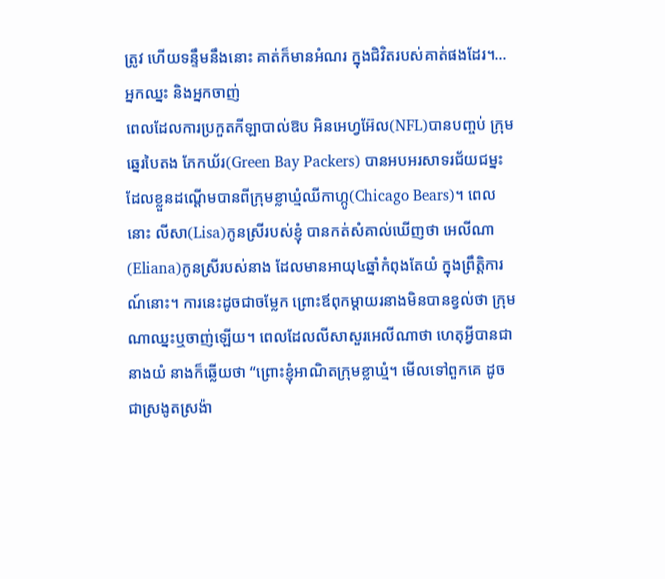ត្រូវ ហើយទន្ទឹមនឹងនោះ គាត់ក៏មានអំណរ ក្នុងជិវិតរបស់គាត់ផងដែរ។…
អ្នកឈ្នះ និងអ្នកចាញ់
ពេលដែលការប្រកួតកីឡាបាល់ឱប អិនអេហ្វអ៊ែល(NFL)បានបញ្ចប់ ក្រុមឆ្នេរបៃតង ភែកឃ័រ(Green Bay Packers) បានអបអរសាទរជ័យជម្នះ ដែលខ្លួនដណ្តើមបានពីក្រុមខ្លាឃ្មំឈីកាហ្កូ(Chicago Bears)។ ពេលនោះ លីសា(Lisa)កូនស្រីរបស់ខ្ញុំ បានកត់សំគាល់ឃើញថា អេលីណា(Eliana)កូនស្រីរបស់នាង ដែលមានអាយុ៤ឆ្នាំកំពុងតែយំ ក្នុងព្រឹត្តិការណ៍នោះ។ ការនេះដូចជាចម្លែក ព្រោះឪពុកម្តាយរនាងមិនបានខ្វល់ថា ក្រុមណាឈ្នះឬចាញ់ឡើយ។ ពេលដែលលីសាសួរអេលីណាថា ហេតុអ្វីបានជានាងយំ នាងក៏ឆ្លើយថា “ព្រោះខ្ញុំអាណិតក្រុមខ្លាឃ្មំ។ មើលទៅពួកគេ ដូចជាស្រងូតស្រង៉ា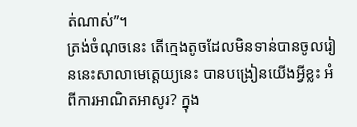ត់ណាស់”។
ត្រង់ចំណុចនេះ តើក្មេងតូចដែលមិនទាន់បានចូលរៀននេះសាលាមេត្តេយ្យនេះ បានបង្រៀនយើងអ្វីខ្លះ អំពីការអាណិតអាសូរ? ក្នុង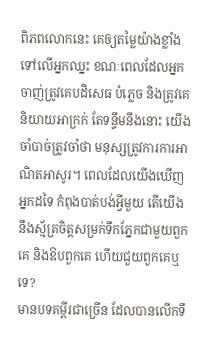ពិភពលោកនេះ គេឲ្យតម្លៃយ៉ាងខ្លាំងទៅលើអ្នកឈ្នះ ខណៈពេលដែលអ្នកចាញ់ត្រូវគេបដិសេធ បំភ្លេច និងត្រូវគេនិយាយអាក្រក់ តែទន្ទឹមនឹងនោះ យើងចាំបាច់ត្រូវចាំថា មនុស្សត្រូវការការអាណិតអាសូរ។ ពេលដែលយើងឃើញអ្នកដទៃ កំពុងបាត់បង់អ្វីមួយ តើយើងនឹងស្ម័គ្រចិត្តសម្រក់ទឹកភ្នែកជាមួយពួកគេ និងឱបពួកគេ ហើយជួយពួកគេឬទេ?
មានបទគម្ពីរជាច្រើន ដែលបានលើកទឹ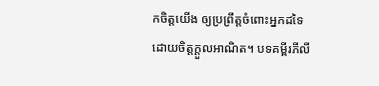កចិត្តយើង ឲ្យប្រព្រឹត្តចំពោះអ្នកដទៃ ដោយចិត្តក្តួលអាណិត។ បទគម្ពីរភីលី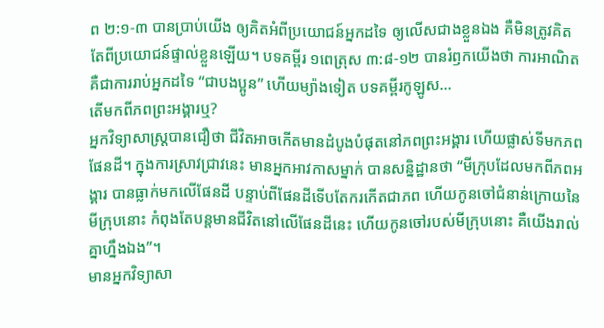ព ២:១-៣ បានប្រាប់យើង ឲ្យគិតអំពីប្រយោជន៍អ្នកដទៃ ឲ្យលើសជាងខ្លួនឯង គឺមិនត្រូវគិតតែពីប្រយោជន៍ផ្ទាល់ខ្លួនឡើយ។ បទគម្ពីរ ១ពេត្រុស ៣:៨-១២ បានរំឭកយើងថា ការអាណិត គឺជាការរាប់អ្នកដទៃ “ជាបងប្អូន” ហើយម្យ៉ាងទៀត បទគម្ពីរកូឡូស…
តើមកពីភពព្រះអង្គារឬ?
អ្នកវិទ្យាសាស្រ្តបានជឿថា ជីវិតអាចកើតមានដំបូងបំផុតនៅភពព្រះអង្គារ ហើយផ្លាស់ទីមកភពផែនដី។ ក្នុងការស្រាវជ្រាវនេះ មានអ្នកអាវកាសម្នាក់ បានសន្និដ្ឋានថា “មីក្រុបដែលមកពីភពអង្គារ បានធ្លាក់មកលើផែនដី បន្ទាប់ពីផែនដីទើបតែករកើតជាភព ហើយកូនចៅជំនាន់ក្រោយនៃមីក្រុបនោះ កំពុងតែបន្តមានជីវិតនៅលើផែនដីនេះ ហើយកូនចៅរបស់មីក្រុបនោះ គឺយើងរាល់គ្នាហ្នឹងឯង”។
មានអ្នកវិទ្យាសា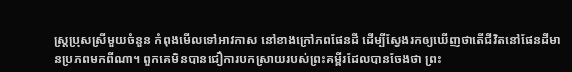ស្ត្រប្រុសស្រីមួយចំនួន កំពុងមើលទៅអាវកាស នៅខាងក្រៅភពផែនដី ដើម្បីស្វែងរកឲ្យឃើញថាតើជីវិតនៅផែនដីមានប្រភពមកពីណា។ ពួកគេមិនបានជឿការបកស្រាយរបស់ព្រះគម្ពីរដែលបានចែងថា ព្រះ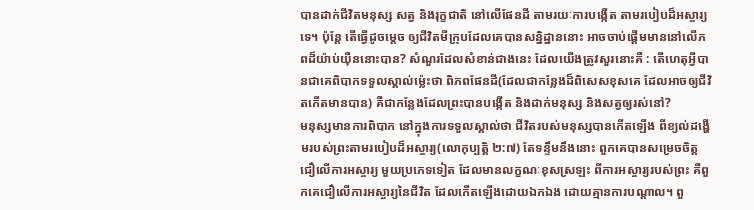បានដាក់ជីវិតមនុស្ស សត្វ និងរុក្ខជាតិ នៅលើផែនដី តាមរយៈការបង្កើត តាមរបៀបដ៏អស្ចារ្យទេ។ ប៉ុន្តែ តើធ្វើដូចម្តេច ឲ្យជីវិតមីក្រុបដែលគេបានសន្និដ្ឋាននោះ អាចចាប់ផ្តើមមាននៅលើភពដ៏យ៉ាប់យ៉ឺននោះបាន? សំណួរដែលសំខាន់ជាងនេះ ដែលយើងត្រូវសួរនោះគឺ : តើហេតុអ្វីបានជាគេពិបាកទទួលស្គាល់ម្ល៉េះថា ពិភពផែនដី(ដែលជាកន្លែងដ៏ពិសេសខុសគេ ដែលអាចឲ្យជីវិតកើតមានបាន) គឺជាកន្លែងដែលព្រះបានបង្កើត និងដាក់មនុស្ស និងសត្វឲ្យរស់នៅ?
មនុស្សមានការពិបាក នៅក្នុងការទទួលស្គាល់ថា ជីវិតរបស់មនុស្សបានកើតឡើង ពីខ្យល់ដង្ហើមរបស់ព្រះតាមរបៀបដ៏អស្ចារ្យ(លោកុប្បត្តិ ២:៧) តែទន្ទឹមនឹងនោះ ពួកគេបានសម្រេចចិត្តជឿលើការអស្ចារ្យ មួយប្រភេទទៀត ដែលមានលក្ខណៈខុសស្រឡះ ពីការអស្ចារ្យរបស់ព្រះ គឺពួកគេជឿលើការអស្ចារ្យនៃជីវិត ដែលកើតឡើងដោយឯកឯង ដោយគ្មានការបណ្តាល។ ពួ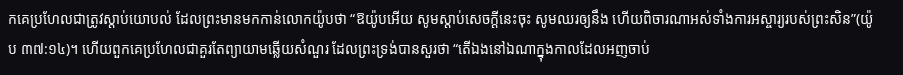កគេប្រហែលជាត្រូវស្តាប់យោបល់ ដែលព្រះមានមកកាន់លោកយ៉ូបថា “ឱយ៉ូបអើយ សូមស្តាប់សេចក្តីនេះចុះ សូមឈរឲ្យនឹង ហើយពិចារណាអស់ទាំងការអស្ចារ្យរបស់ព្រះសិន”(យ៉ូប ៣៧:១៤)។ ហើយពួកគេប្រហែលជាគួរតែព្យាយាមឆ្លើយសំណួរ ដែលព្រះទ្រង់បានសួរថា “តើឯងនៅឯណាក្នុងកាលដែលអញចាប់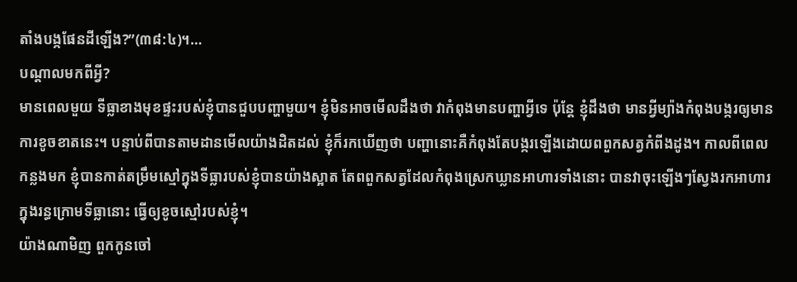តាំងបង្កផែនដីឡើង?”(៣៨:៤)។…
បណ្តាលមកពីអ្វី?
មានពេលមួយ ទីធ្លាខាងមុខផ្ទះរបស់ខ្ញុំបានជួបបញ្ហាមួយ។ ខ្ញុំមិនអាចមើលដឹងថា វាកំពុងមានបញ្ហាអ្វីទេ ប៉ុន្តែ ខ្ញុំដឹងថា មានអ្វីម្យ៉ាងកំពុងបង្ករឲ្យមានការខូចខាតនេះ។ បន្ទាប់ពីបានតាមដានមើលយ៉ាងដិតដល់ ខ្ញុំក៏រកឃើញថា បញ្ហានោះគឺកំពុងតែបង្ករឡើងដោយពពួកសត្វកំពីងដូង។ កាលពីពេលកន្លងមក ខ្ញុំបានកាត់តម្រឹមស្មៅក្នុងទីធ្លារបស់ខ្ញុំបានយ៉ាងស្អាត តែពពួកសត្វដែលកំពុងស្រេកឃ្លានអាហារទាំងនោះ បានវាចុះឡើងៗស្វែងរកអាហារ ក្នុងរន្ធក្រោមទីធ្លានោះ ធ្វើឲ្យខូចស្មៅរបស់ខ្ញុំ។
យ៉ាងណាមិញ ពួកកូនចៅ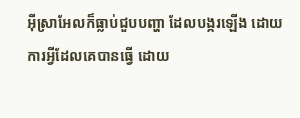អ៊ីស្រាអែលក៏ធ្លាប់ជួបបញ្ហា ដែលបង្ករឡើង ដោយការអ្វីដែលគេបានធ្វើ ដោយ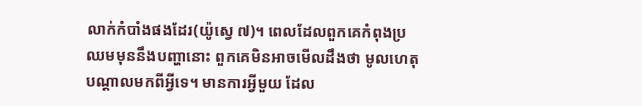លាក់កំបាំងផងដែរ(យ៉ូស្វេ ៧)។ ពេលដែលពួកគេកំពុងប្រឈមមុននឹងបញ្ហានោះ ពួកគេមិនអាចមើលដឹងថា មូលហេតុ បណ្តាលមកពីអ្វីទេ។ មានការអ្វីមួយ ដែល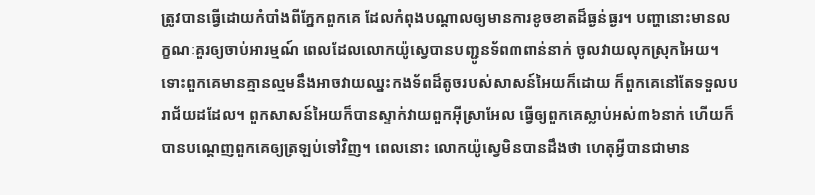ត្រូវបានធ្វើដោយកំបាំងពីភ្នែកពួកគេ ដែលកំពុងបណ្តាលឲ្យមានការខូចខាតដ៏ធ្ងន់ធ្ងរ។ បញ្ហានោះមានលក្ខណៈគួរឲ្យចាប់អារម្មណ៍ ពេលដែលលោកយ៉ូស្វេបានបញ្ជូនទ័ព៣ពាន់នាក់ ចូលវាយលុកស្រុកអៃយ។ ទោះពួកគេមានគ្មានល្មមនឹងអាចវាយឈ្នះកងទ័ពដ៏តូចរបស់សាសន៍អៃយក៏ដោយ ក៏ពួកគេនៅតែទទួលបរាជ័យដដែល។ ពួកសាសន៍អៃយក៏បានស្ទាក់វាយពួកអ៊ីស្រាអែល ធ្វើឲ្យពួកគេស្លាប់អស់៣៦នាក់ ហើយក៏បានបណ្តេញពួកគេឲ្យត្រឡប់ទៅវិញ។ ពេលនោះ លោកយ៉ូស្វេមិនបានដឹងថា ហេតុអ្វីបានជាមាន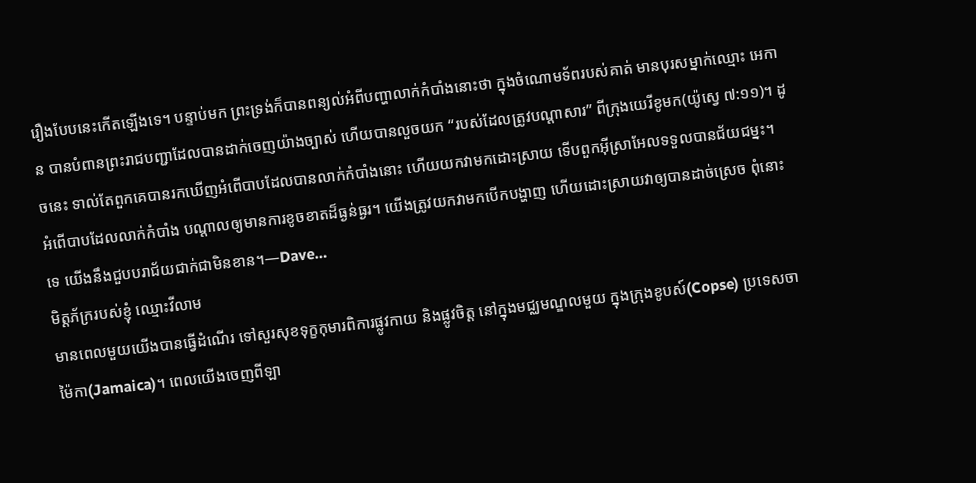រឿងបែបនេះកើតឡើងទេ។ បន្ទាប់មក ព្រះទ្រង់ក៏បានពន្យល់អំពីបញ្ហាលាក់កំបាំងនោះថា ក្នុងចំណោមទ័ពរបស់គាត់ មានបុរសម្នាក់ឈ្មោះ អេកាន បានបំពានព្រះរាជបញ្ជាដែលបានដាក់ចេញយ៉ាងច្បាស់ ហើយបានលួចយក “របស់ដែលត្រូវបណ្តាសារ” ពីក្រុងយេរីខូមក(យ៉ូស្វេ ៧:១១)។ ដូចនេះ ទាល់តែពួកគេបានរកឃើញអំពើបាបដែលបានលាក់កំបាំងនោះ ហើយយកវាមកដោះស្រាយ ទើបពួកអ៊ីស្រាអែលទទួលបានជ័យជម្នះ។
អំពើបាបដែលលាក់កំបាំង បណ្តាលឲ្យមានការខូចខាតដ៏ធ្ងន់ធ្ងរ។ យើងត្រូវយកវាមកបើកបង្ហាញ ហើយដោះស្រាយវាឲ្យបានដាច់ស្រេច ពុំនោះទេ យើងនឹងជួបបរាជ័យជាក់ជាមិនខាន។—Dave…
មិត្តភ័ក្ររបស់ខ្ញុំ ឈ្មោះវីលាម
មានពេលមួយយើងបានធ្វើដំណើរ ទៅសួរសុខទុក្ខកុមារពិការផ្លូវកាយ និងផ្លូវចិត្ត នៅក្នុងមជ្ឈមណ្ឌលមួយ ក្នុងក្រុងខូបស៍(Copse) ប្រទេសចាម៉ៃកា(Jamaica)។ ពេលយើងចេញពីឡា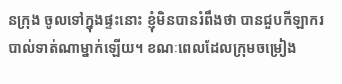នក្រុង ចូលទៅក្នុងផ្ទះនោះ ខ្ញុំមិនបានរំពឹងថា បានជួបកីឡាករបាល់ទាត់ណាម្នាក់ឡើយ។ ខណៈពេលដែលក្រុមចម្រៀង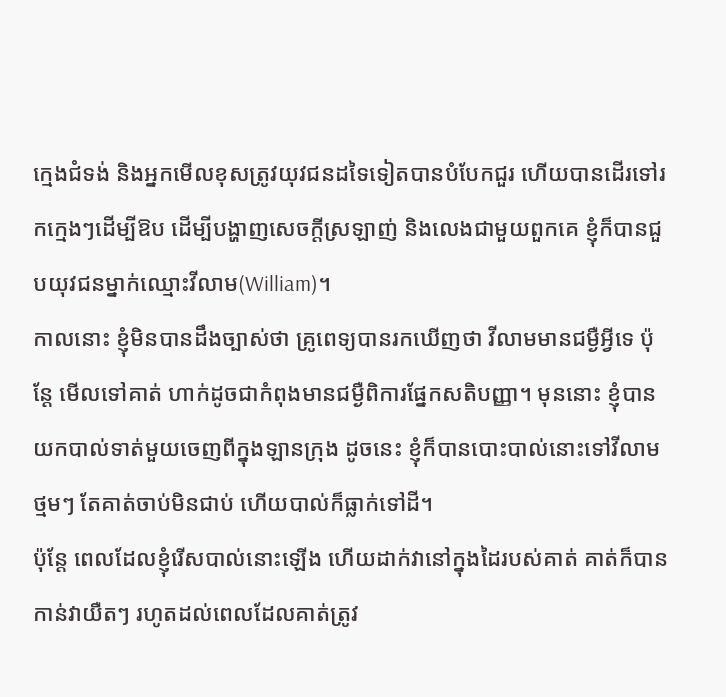ក្មេងជំទង់ និងអ្នកមើលខុសត្រូវយុវជនដទៃទៀតបានបំបែកជួរ ហើយបានដើរទៅរកក្មេងៗដើម្បីឱប ដើម្បីបង្ហាញសេចក្តីស្រឡាញ់ និងលេងជាមួយពួកគេ ខ្ញុំក៏បានជួបយុវជនម្នាក់ឈ្មោះវីលាម(William)។
កាលនោះ ខ្ញុំមិនបានដឹងច្បាស់ថា គ្រូពេទ្យបានរកឃើញថា វីលាមមានជម្ងឺអ្វីទេ ប៉ុន្តែ មើលទៅគាត់ ហាក់ដូចជាកំពុងមានជម្ងឺពិការផ្នែកសតិបញ្ញា។ មុននោះ ខ្ញុំបានយកបាល់ទាត់មួយចេញពីក្នុងឡានក្រុង ដូចនេះ ខ្ញុំក៏បានបោះបាល់នោះទៅវីលាមថ្មមៗ តែគាត់ចាប់មិនជាប់ ហើយបាល់ក៏ធ្លាក់ទៅដី។
ប៉ុន្តែ ពេលដែលខ្ញុំរើសបាល់នោះឡើង ហើយដាក់វានៅក្នុងដៃរបស់គាត់ គាត់ក៏បានកាន់វាយឺតៗ រហូតដល់ពេលដែលគាត់ត្រូវ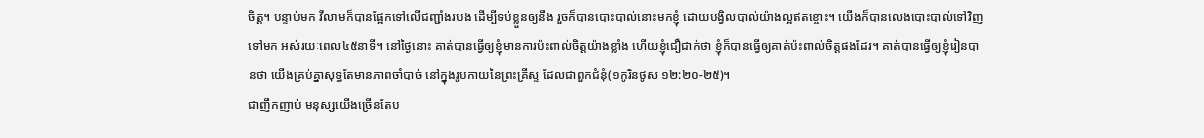ចិត្ត។ បន្ទាប់មក វីលាមក៏បានផ្អែកទៅលើជញ្ជាំងរបង ដើម្បីទប់ខ្លួនឲ្យនឹង រួចក៏បានបោះបាល់នោះមកខ្ញុំ ដោយបង្វិលបាល់យ៉ាងល្អឥតខ្ចោះ។ យើងក៏បានលេងបោះបាល់ទៅវិញទៅមក អស់រយៈពេល៤៥នាទី។ នៅថ្ងៃនោះ គាត់បានធ្វើឲ្យខ្ញុំមានការប៉ះពាល់ចិត្តយ៉ាងខ្លាំង ហើយខ្ញុំជឿជាក់ថា ខ្ញុំក៏បានធ្វើឲ្យគាត់ប៉ះពាល់ចិត្តផងដែរ។ គាត់បានធ្វើឲ្យខ្ញុំរៀនបានថា យើងគ្រប់គ្នាសុទ្ធតែមានភាពចាំបាច់ នៅក្នុងរូបកាយនៃព្រះគ្រីស្ទ ដែលជាពួកជំនុំ(១កូរិនថូស ១២:២០-២៥)។
ជាញឹកញាប់ មនុស្សយើងច្រើនតែប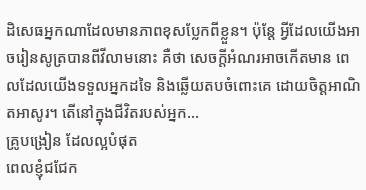ដិសេធអ្នកណាដែលមានភាពខុសប្លែកពីខ្លួន។ ប៉ុន្តែ អ្វីដែលយើងអាចរៀនសូត្របានពីវីលាមនោះ គឺថា សេចក្តីអំណរអាចកើតមាន ពេលដែលយើងទទួលអ្នកដទៃ និងឆ្លើយតបចំពោះគេ ដោយចិត្តអាណិតអាសូរ។ តើនៅក្នុងជីវិតរបស់អ្នក…
គ្រូបង្រៀន ដែលល្អបំផុត
ពេលខ្ញុំជជែក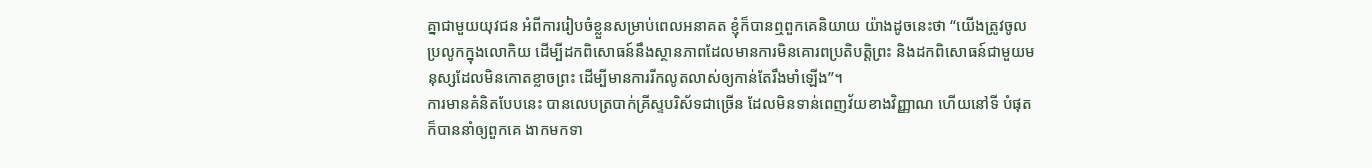គ្នាជាមួយយុវជន អំពីការរៀបចំខ្លួនសម្រាប់ពេលអនាគត ខ្ញុំក៏បានឮពួកគេនិយាយ យ៉ាងដូចនេះថា “យើងត្រូវចូលប្រលូកក្នុងលោកិយ ដើម្បីដកពិសោធន៍នឹងស្ថានភាពដែលមានការមិនគោរពប្រតិបត្តិព្រះ និងដកពិសោធន៍ជាមួយមនុស្សដែលមិនកោតខ្លាចព្រះ ដើម្បីមានការរីកលូតលាស់ឲ្យកាន់តែរឹងមាំឡើង”។
ការមានគំនិតបែបនេះ បានលេបត្របាក់គ្រីស្ទបរិស័ទជាច្រើន ដែលមិនទាន់ពេញវ័យខាងវិញ្ញាណ ហើយនៅទី បំផុតក៏បាននាំឲ្យពួកគេ ងាកមកទា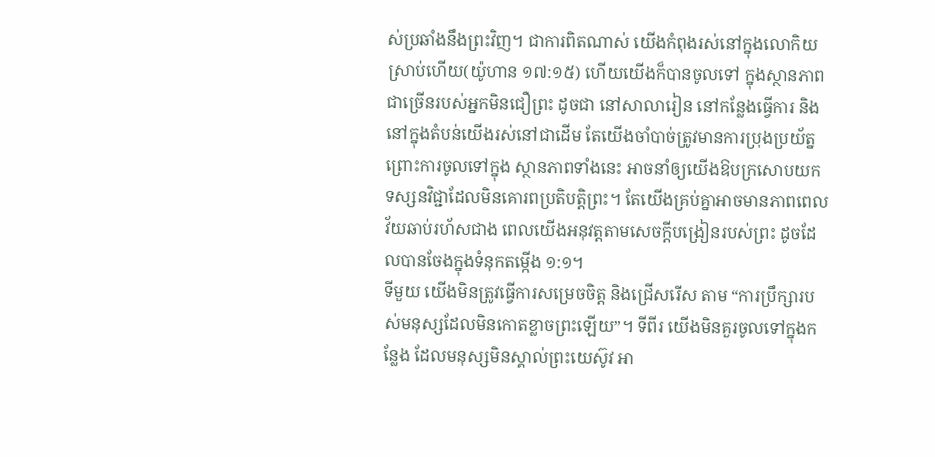ស់ប្រឆាំងនឹងព្រះវិញ។ ជាការពិតណាស់ យើងកំពុងរស់នៅក្នុងលោកិយស្រាប់ហើយ(យ៉ូហាន ១៧:១៥) ហើយយើងក៏បានចូលទៅ ក្នុងស្ថានភាពជាច្រើនរបស់អ្នកមិនជឿព្រះ ដូចជា នៅសាលារៀន នៅកន្លែងធ្វើការ និងនៅក្នុងតំបន់យើងរស់នៅជាដើម តែយើងចាំបាច់ត្រូវមានការប្រុងប្រយ័ត្ន ព្រោះការចូលទៅក្នុង ស្ថានភាពទាំងនេះ អាចនាំឲ្យយើងឱបក្រសោបយក ទស្សនវិជ្ជាដែលមិនគោរពប្រតិបត្តិព្រះ។ តែយើងគ្រប់គ្នាអាចមានភាពពេលវ័យឆាប់រហ័សជាង ពេលយើងអនុវត្តតាមសេចក្តីបង្រៀនរបស់ព្រះ ដូចដែលបានចែងក្នុងទំនុកតម្កើង ១:១។
ទីមួយ យើងមិនត្រូវធ្វើការសម្រេចចិត្ត និងជ្រើសរើស តាម “ការប្រឹក្សារបស់មនុស្សដែលមិនកោតខ្លាចព្រះឡើយ”។ ទីពីរ យើងមិនគួរចូលទៅក្នុងកន្លែង ដែលមនុស្សមិនស្គាល់ព្រះយេស៊ូវ អា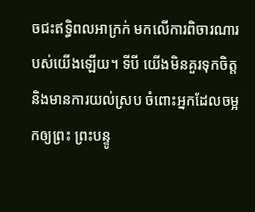ចជះឥទ្ធិពលអាក្រក់ មកលើការពិចារណារបស់យើងឡើយ។ ទីបី យើងមិនគួរទុកចិត្ត និងមានការយល់ស្រប ចំពោះអ្នកដែលចម្អកឲ្យព្រះ ព្រះបន្ទូ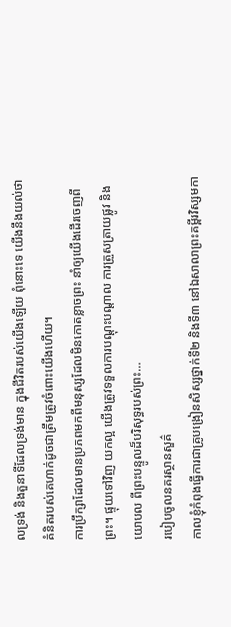លទ្រង់ និងតួនាទីដែលទ្រង់មាន ក្នុងជីវិតរបស់យើងឡើយ ពុំនោះទេ យើងនឹងយល់ថា គំនិតរបស់គេហាក់ដូចជាត្រឹមត្រូវចំពោះយើងហើយ។
ការប្រឹក្សាដែលមានប្រភពមកពីមនុស្សដែលមិនកោតខ្លាចព្រះ នាំឲ្យយើងដើរចេញពីព្រះ។ ផ្ទុយទៅវិញ យកល្អ យើងត្រូវទទួលការបណ្តុះបណ្តាល ការត្រួសត្រាយផ្លូវ និងយោបល ពីព្រះបន្ទូលដ៏បរិសុទ្ធរបស់ព្រះ…
របៀបចូលនគរស្ថានសួគ៌
កាលខ្ញុំកំពុងធ្វើការជាគ្រូបង្រៀនសិស្សថ្នាក់ទី២ និងទី៣ នៅឯសាលាព្រះគម្ពីរវិស្សមកា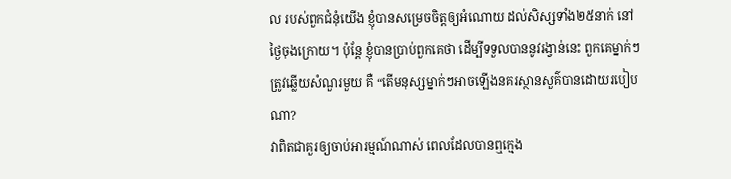ល របស់ពួកជំនុំយើង ខ្ញុំបានសម្រេចចិត្តឲ្យអំណោយ ដល់សិស្សទាំង២៥នាក់ នៅថ្ងៃចុងក្រោយ។ ប៉ុន្តែ ខ្ញុំបានប្រាប់ពួកគេថា ដើម្បីទទួលបាននូវរង្វាន់នេះ ពួកគេម្នាក់ៗត្រូវឆ្លើយសំណួរមួយ គឺ “តើមនុស្សម្នាក់ៗអាចឡើងនគរស្ថានសួគ៌បានដោយរបៀបណា?
វាពិតជាគួរឲ្យចាប់អារម្មណ៍ណាស់ ពេលដែលបានឮក្មេង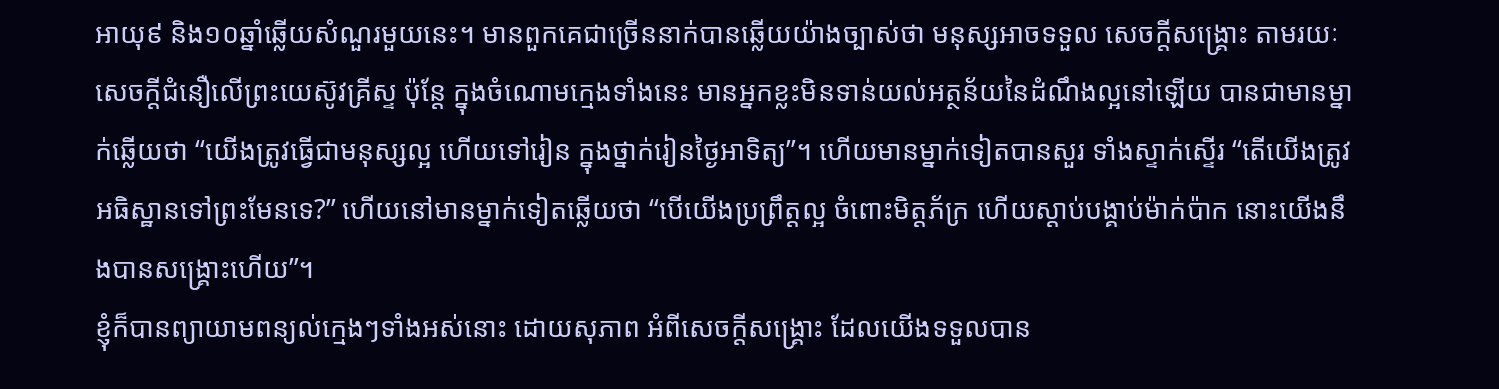អាយុ៩ និង១០ឆ្នាំឆ្លើយសំណួរមួយនេះ។ មានពួកគេជាច្រើននាក់បានឆ្លើយយ៉ាងច្បាស់ថា មនុស្សអាចទទួល សេចក្តីសង្គ្រោះ តាមរយៈសេចក្តីជំនឿលើព្រះយេស៊ូវគ្រីស្ទ ប៉ុន្តែ ក្នុងចំណោមក្មេងទាំងនេះ មានអ្នកខ្លះមិនទាន់យល់អត្ថន័យនៃដំណឹងល្អនៅឡើយ បានជាមានម្នាក់ឆ្លើយថា “យើងត្រូវធ្វើជាមនុស្សល្អ ហើយទៅរៀន ក្នុងថ្នាក់រៀនថ្ងៃអាទិត្យ”។ ហើយមានម្នាក់ទៀតបានសួរ ទាំងស្ទាក់ស្ទើរ “តើយើងត្រូវអធិស្ឋានទៅព្រះមែនទេ?” ហើយនៅមានម្នាក់ទៀតឆ្លើយថា “បើយើងប្រព្រឹត្តល្អ ចំពោះមិត្តភ័ក្រ ហើយស្តាប់បង្គាប់ម៉ាក់ប៉ាក នោះយើងនឹងបានសង្រ្គោះហើយ”។
ខ្ញុំក៏បានព្យាយាមពន្យល់ក្មេងៗទាំងអស់នោះ ដោយសុភាព អំពីសេចក្តីសង្រ្គោះ ដែលយើងទទួលបាន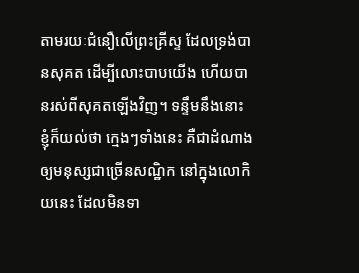តាមរយៈជំនឿលើព្រះគ្រីស្ទ ដែលទ្រង់បានសុគត ដើម្បីលោះបាបយើង ហើយបានរស់ពីសុគតឡើងវិញ។ ទន្ទឹមនឹងនោះ ខ្ញុំក៏យល់ថា ក្មេងៗទាំងនេះ គឺជាដំណាងឲ្យមនុស្សជាច្រើនសណ្ឋិក នៅក្នុងលោកិយនេះ ដែលមិនទា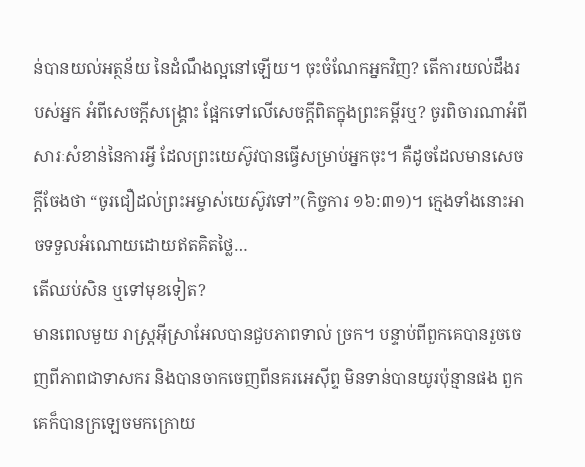ន់បានយល់អត្ថន័យ នៃដំណឹងល្អនៅឡើយ។ ចុះចំណែកអ្នកវិញ? តើការយល់ដឹងរបស់អ្នក អំពីសេចក្តីសង្គ្រោះ ផ្អែកទៅលើសេចក្តីពិតក្នុងព្រះគម្ពីរឬ? ចូរពិចារណាអំពីសារៈសំខាន់នៃការអ្វី ដែលព្រះយេស៊ូវបានធ្វើសម្រាប់អ្នកចុះ។ គឺដូចដែលមានសេចក្តីចែងថា “ចូរជឿដល់ព្រះអម្ចាស់យេស៊ូវទៅ”(កិច្ចការ ១៦:៣១)។ ក្មេងទាំងនោះអាចទទួលអំណោយដោយឥតគិតថ្លៃ…
តើឈប់សិន ឬទៅមុខទៀត?
មានពេលមួយ រាស្រ្តអ៊ីស្រាអែលបានជួបភាពទាល់ ច្រក។ បន្ទាប់ពីពួកគេបានរួចចេញពីភាពជាទាសករ និងបានចាកចេញពីនគរអេស៊ីព្ទ មិនទាន់បានយូរប៉ុន្មានផង ពួកគេក៏បានក្រឡេចមកក្រោយ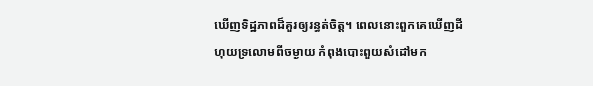ឃើញទិដ្ឋភាពដ៏គួរឲ្យរន្ធត់ចិត្ត។ ពេលនោះពួកគេឃើញដីហុយទ្រលោមពីចម្ងាយ កំពុងបោះពួយសំដៅមក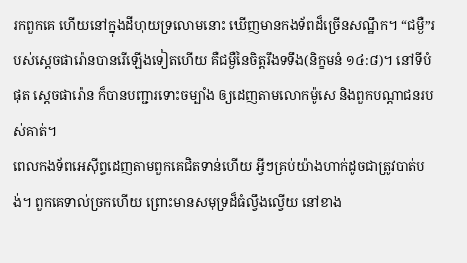រកពួកគេ ហើយនៅក្នុងដីហុយទ្រលោមនោះ ឃើញមានកងទ័ពដ៏ច្រើនសណ្ឋឹក។ “ជម្ងឺ”របស់ស្តេចផារ៉ោនបានរើឡើងទៀតហើយ គឺជម្ងឺនៃចិត្តរឹងទទឹង(និក្ខមនំ ១៤:៨)។ នៅទីបំផុត ស្តេចផារ៉ោន ក៏បានបញ្ជារទោះចម្បាំង ឲ្យដេញតាមលោកម៉ូសេ និងពួកបណ្តាជនរបស់គាត់។
ពេលកងទ័ពអេស៊ីព្ទដេញតាមពួកគេជិតទាន់ហើយ អ្វីៗគ្រប់យ៉ាងហាក់ដូចជាត្រូវបាត់បង់។ ពួកគេទាល់ច្រកហើយ ព្រោះមានសមុទ្រដ៏ធំល្វឹងល្វើយ នៅខាង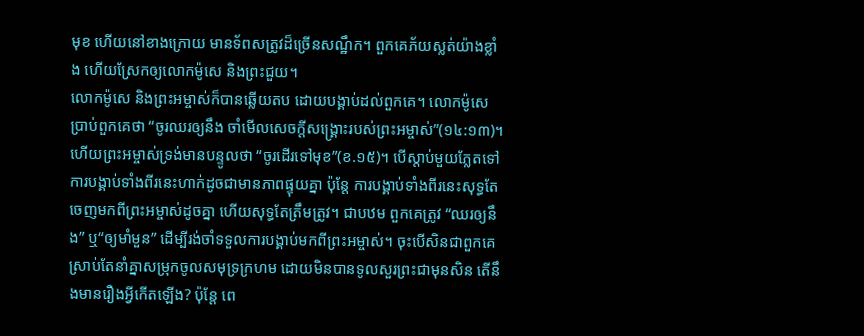មុខ ហើយនៅខាងក្រោយ មានទ័ពសត្រូវដ៏ច្រើនសណ្ឋឹក។ ពួកគេភ័យស្លត់យ៉ាងខ្លាំង ហើយស្រែកឲ្យលោកម៉ូសេ និងព្រះជួយ។
លោកម៉ូសេ និងព្រះអម្ចាស់ក៏បានឆ្លើយតប ដោយបង្គាប់ដល់ពួកគេ។ លោកម៉ូសេប្រាប់ពួកគេថា “ចូរឈរឲ្យនឹង ចាំមើលសេចក្តីសង្គ្រោះរបស់ព្រះអម្ចាស់”(១៤:១៣)។ ហើយព្រះអម្ចាស់ទ្រង់មានបន្ទូលថា “ចូរដើរទៅមុខ”(ខ.១៥)។ បើស្តាប់មួយភ្លែតទៅ ការបង្គាប់ទាំងពីរនេះហាក់ដូចជាមានភាពផ្ទុយគ្នា ប៉ុន្តែ ការបង្គាប់ទាំងពីរនេះសុទ្ធតែចេញមកពីព្រះអម្ចាស់ដូចគ្នា ហើយសុទ្ធតែត្រឹមត្រូវ។ ជាបឋម ពួកគេត្រូវ “ឈរឲ្យនឹង” ឬ“ឲ្យមាំមួន” ដើម្បីរង់ចាំទទួលការបង្គាប់មកពីព្រះអម្ចាស់។ ចុះបើសិនជាពួកគេស្រាប់តែនាំគ្នាសម្រុកចូលសមុទ្រក្រហម ដោយមិនបានទូលសួរព្រះជាមុនសិន តើនឹងមានរឿងអ្វីកើតឡើង? ប៉ុន្តែ ពេ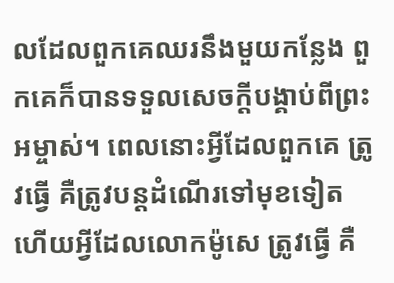លដែលពួកគេឈរនឹងមួយកន្លែង ពួកគេក៏បានទទួលសេចក្តីបង្គាប់ពីព្រះអម្ចាស់។ ពេលនោះអ្វីដែលពួកគេ ត្រូវធ្វើ គឺត្រូវបន្តដំណើរទៅមុខទៀត ហើយអ្វីដែលលោកម៉ូសេ ត្រូវធ្វើ គឺ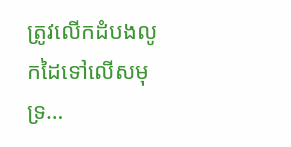ត្រូវលើកដំបងលូកដៃទៅលើសមុទ្រ…